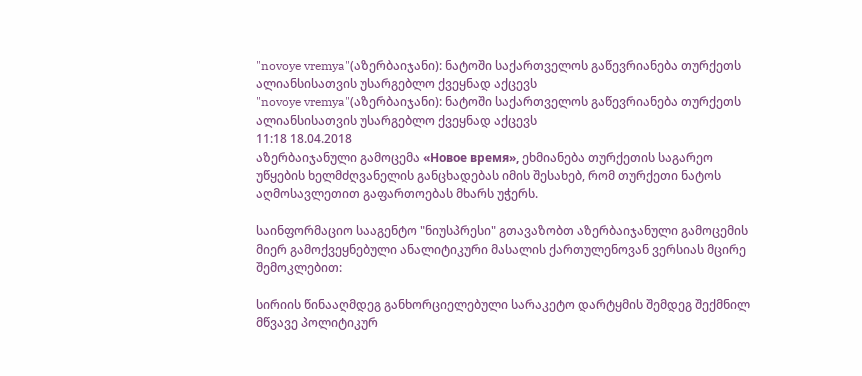"novoye vremya"(აზერბაიჯანი): ნატოში საქართველოს გაწევრიანება თურქეთს ალიანსისათვის უსარგებლო ქვეყნად აქცევს
"novoye vremya"(აზერბაიჯანი): ნატოში საქართველოს გაწევრიანება თურქეთს ალიანსისათვის უსარგებლო ქვეყნად აქცევს
11:18 18.04.2018
აზერბაიჯანული გამოცემა «Новое время», ეხმიანება თურქეთის საგარეო უწყების ხელმძღვანელის განცხადებას იმის შესახებ, რომ თურქეთი ნატოს აღმოსავლეთით გაფართოებას მხარს უჭერს.

საინფორმაციო სააგენტო "ნიუსპრესი" გთავაზობთ აზერბაიჯანული გამოცემის მიერ გამოქვეყნებული ანალიტიკური მასალის ქართულენოვან ვერსიას მცირე შემოკლებით:

სირიის წინააღმდეგ განხორციელებული სარაკეტო დარტყმის შემდეგ შექმნილ მწვავე პოლიტიკურ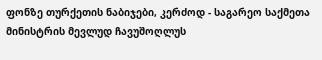ფონზე თურქეთის ნაბიჯები, კერძოდ - საგარეო საქმეთა მინისტრის მევლუდ ჩავუშოღლუს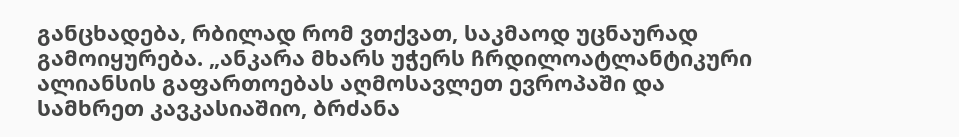განცხადება, რბილად რომ ვთქვათ, საკმაოდ უცნაურად გამოიყურება. „ანკარა მხარს უჭერს ჩრდილოატლანტიკური ალიანსის გაფართოებას აღმოსავლეთ ევროპაში და სამხრეთ კავკასიაშიო, ბრძანა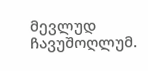მევლუდ ჩავუშოღლუმ.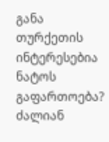განა თურქეთის ინტერესებია ნატოს გაფართოება? ძალიან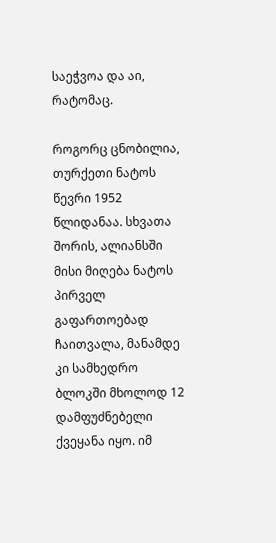საეჭვოა და აი, რატომაც.

როგორც ცნობილია, თურქეთი ნატოს წევრი 1952 წლიდანაა. სხვათა შორის, ალიანსში მისი მიღება ნატოს პირველ გაფართოებად ჩაითვალა, მანამდე კი სამხედრო ბლოკში მხოლოდ 12 დამფუძნებელი ქვეყანა იყო. იმ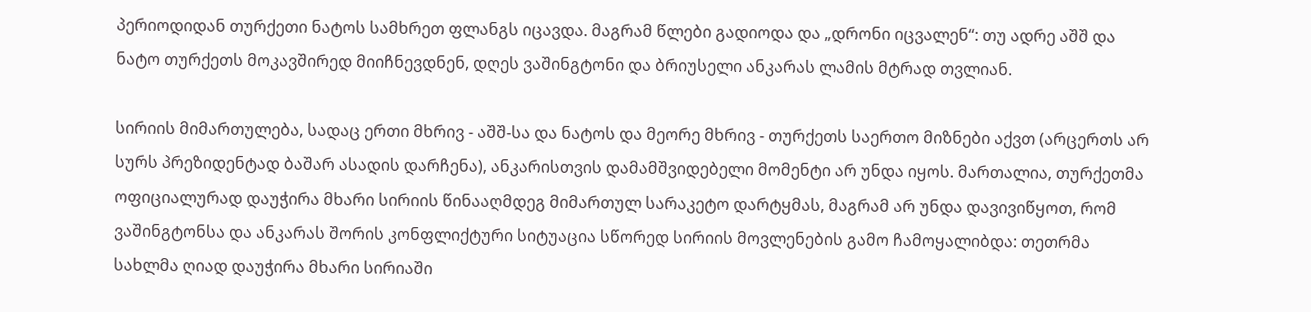პერიოდიდან თურქეთი ნატოს სამხრეთ ფლანგს იცავდა. მაგრამ წლები გადიოდა და „დრონი იცვალენ“: თუ ადრე აშშ და ნატო თურქეთს მოკავშირედ მიიჩნევდნენ, დღეს ვაშინგტონი და ბრიუსელი ანკარას ლამის მტრად თვლიან.

სირიის მიმართულება, სადაც ერთი მხრივ - აშშ-სა და ნატოს და მეორე მხრივ - თურქეთს საერთო მიზნები აქვთ (არცერთს არ სურს პრეზიდენტად ბაშარ ასადის დარჩენა), ანკარისთვის დამამშვიდებელი მომენტი არ უნდა იყოს. მართალია, თურქეთმა ოფიციალურად დაუჭირა მხარი სირიის წინააღმდეგ მიმართულ სარაკეტო დარტყმას, მაგრამ არ უნდა დავივიწყოთ, რომ ვაშინგტონსა და ანკარას შორის კონფლიქტური სიტუაცია სწორედ სირიის მოვლენების გამო ჩამოყალიბდა: თეთრმა სახლმა ღიად დაუჭირა მხარი სირიაში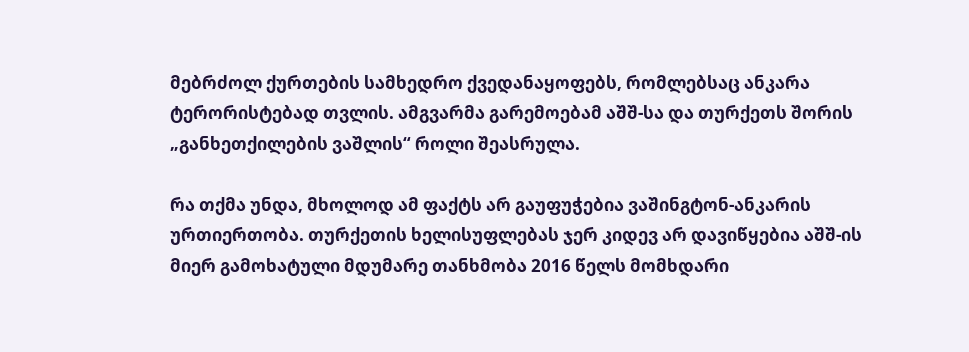მებრძოლ ქურთების სამხედრო ქვედანაყოფებს, რომლებსაც ანკარა ტერორისტებად თვლის. ამგვარმა გარემოებამ აშშ-სა და თურქეთს შორის „განხეთქილების ვაშლის“ როლი შეასრულა.

რა თქმა უნდა, მხოლოდ ამ ფაქტს არ გაუფუჭებია ვაშინგტონ-ანკარის ურთიერთობა. თურქეთის ხელისუფლებას ჯერ კიდევ არ დავიწყებია აშშ-ის მიერ გამოხატული მდუმარე თანხმობა 2016 წელს მომხდარი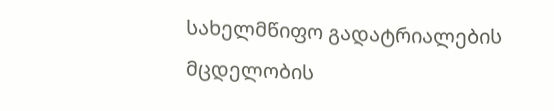სახელმწიფო გადატრიალების მცდელობის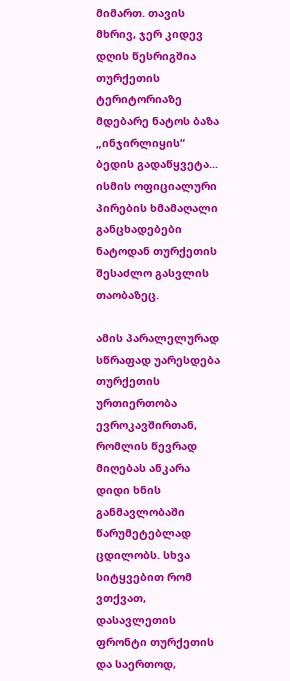მიმართ. თავის მხრივ, ჯერ კიდევ დღის წესრიგშია თურქეთის ტერიტორიაზე მდებარე ნატოს ბაზა „ინჯირლიყის“ ბედის გადაწყვეტა... ისმის ოფიციალური პირების ხმამაღალი განცხადებები ნატოდან თურქეთის შესაძლო გასვლის თაობაზეც.

ამის პარალელურად სწრაფად უარესდება თურქეთის ურთიერთობა ევროკავშირთან, რომლის წევრად მიღებას ანკარა დიდი ხნის განმავლობაში წარუმეტებლად ცდილობს. სხვა სიტყვებით რომ ვთქვათ, დასავლეთის ფრონტი თურქეთის და საერთოდ,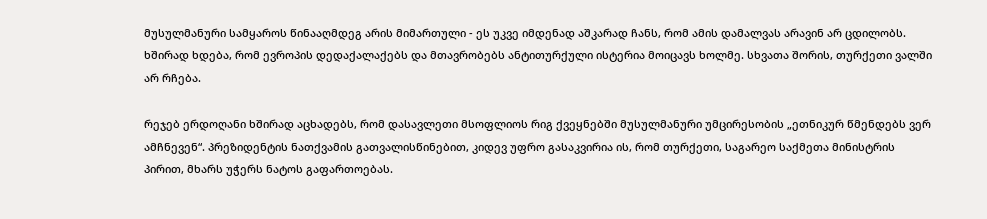მუსულმანური სამყაროს წინააღმდეგ არის მიმართული - ეს უკვე იმდენად აშკარად ჩანს, რომ ამის დამალვას არავინ არ ცდილობს. ხშირად ხდება, რომ ევროპის დედაქალაქებს და მთავრობებს ანტითურქული ისტერია მოიცავს ხოლმე. სხვათა შორის, თურქეთი ვალში არ რჩება.

რეჯებ ერდოღანი ხშირად აცხადებს, რომ დასავლეთი მსოფლიოს რიგ ქვეყნებში მუსულმანური უმცირესობის „ეთნიკურ წმენდებს ვერ ამჩნევენ“. პრეზიდენტის ნათქვამის გათვალისწინებით, კიდევ უფრო გასაკვირია ის, რომ თურქეთი, საგარეო საქმეთა მინისტრის პირით, მხარს უჭერს ნატოს გაფართოებას.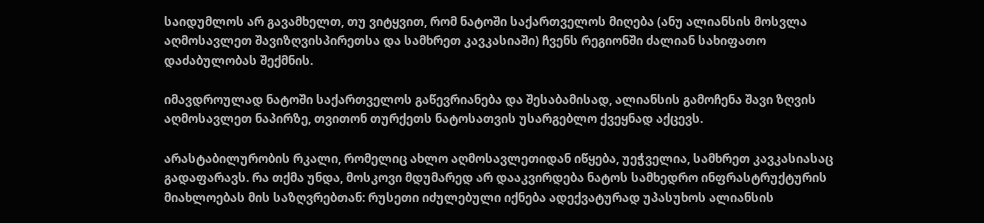საიდუმლოს არ გავამხელთ, თუ ვიტყვით, რომ ნატოში საქართველოს მიღება (ანუ ალიანსის მოსვლა აღმოსავლეთ შავიზღვისპირეთსა და სამხრეთ კავკასიაში) ჩვენს რეგიონში ძალიან სახიფათო დაძაბულობას შექმნის.

იმავდროულად ნატოში საქართველოს გაწევრიანება და შესაბამისად, ალიანსის გამოჩენა შავი ზღვის აღმოსავლეთ ნაპირზე, თვითონ თურქეთს ნატოსათვის უსარგებლო ქვეყნად აქცევს.

არასტაბილურობის რკალი, რომელიც ახლო აღმოსავლეთიდან იწყება, უეჭველია, სამხრეთ კავკასიასაც გადაფარავს. რა თქმა უნდა, მოსკოვი მდუმარედ არ დააკვირდება ნატოს სამხედრო ინფრასტრუქტურის მიახლოებას მის საზღვრებთან: რუსეთი იძულებული იქნება ადექვატურად უპასუხოს ალიანსის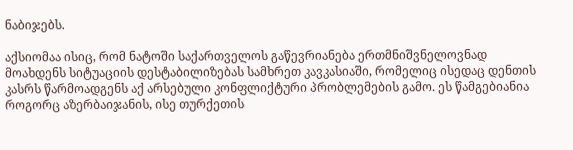ნაბიჯებს.

აქსიომაა ისიც, რომ ნატოში საქართველოს გაწევრიანება ერთმნიშვნელოვნად მოახდენს სიტუაციის დესტაბილიზებას სამხრეთ კავკასიაში, რომელიც ისედაც დენთის კასრს წარმოადგენს აქ არსებული კონფლიქტური პრობლემების გამო. ეს წამგებიანია როგორც აზერბაიჯანის, ისე თურქეთის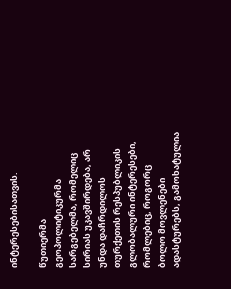ინტერესებისათვის.

წუთიერმა გეოპოლიტიკურმა სარგებელმა, რომელიც სირიას უკავშირდება, არ უნდა დაჩრდილოს თურქეთის რესპუბლიკის გლობალური ინტერესები, რომლებიც, როგორც ბოლო მოვლენები ადასტურებს, გამოხატულია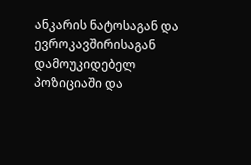ანკარის ნატოსაგან და ევროკავშირისაგან დამოუკიდებელ პოზიციაში და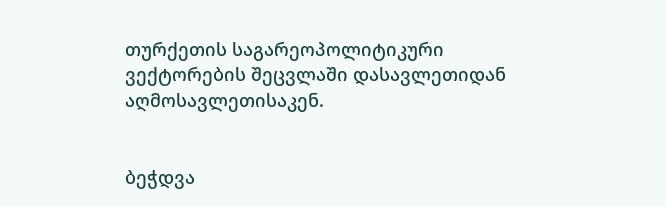თურქეთის საგარეოპოლიტიკური ვექტორების შეცვლაში დასავლეთიდან აღმოსავლეთისაკენ.


ბეჭდვა